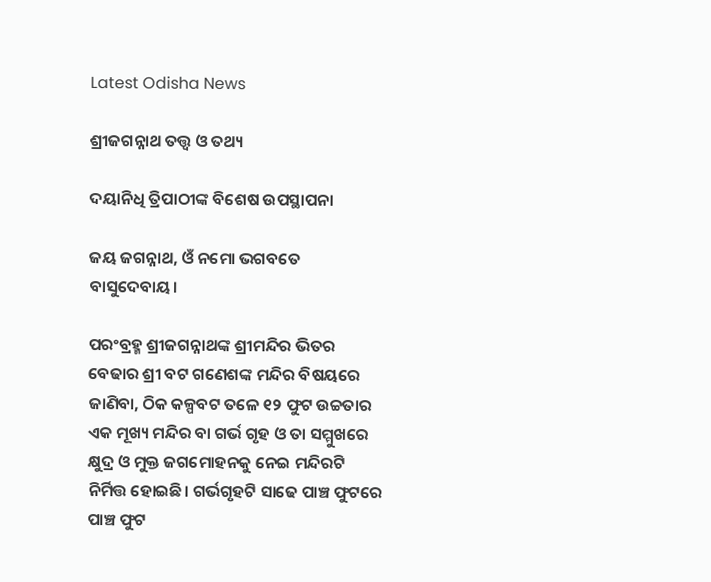Latest Odisha News

ଶ୍ରୀଜଗନ୍ନାଥ ତତ୍ତ୍ୱ ଓ ତଥ୍ୟ

ଦୟାନିଧି ତ୍ରିପାଠୀଙ୍କ ବିଶେଷ ଉପସ୍ଥାପନା

ଜୟ ଜଗନ୍ନାଥ, ଓଁ ନମୋ ଭଗବତେ ବାସୁଦେବାୟ।

ପରଂବ୍ରହ୍ମ ଶ୍ରୀଜଗନ୍ନାଥଙ୍କ ଶ୍ରୀମନ୍ଦିର ଭିତର ବେଢାର ଶ୍ରୀ ବଟ ଗଣେଶଙ୍କ ମନ୍ଦିର ବିଷୟରେ ଜାଣିବା, ଠିକ କଳ୍ପବଟ ତଳେ ୧୨ ଫୁଟ ଉଚ୍ଚତାର ଏକ ମୂଖ୍ୟ ମନ୍ଦିର ବା ଗର୍ଭ ଗୃହ ଓ ତା ସମ୍ମୁଖରେ କ୍ଷୁଦ୍ର ଓ ମୁକ୍ତ ଜଗମୋହନକୁ ନେଇ ମନ୍ଦିରଟି ନିର୍ମିତ୍ତ ହୋଇଛି। ଗର୍ଭଗୃହଟି ସାଢେ ପାଞ୍ଚ ଫୁଟରେ ପାଞ୍ଚ ଫୁଟ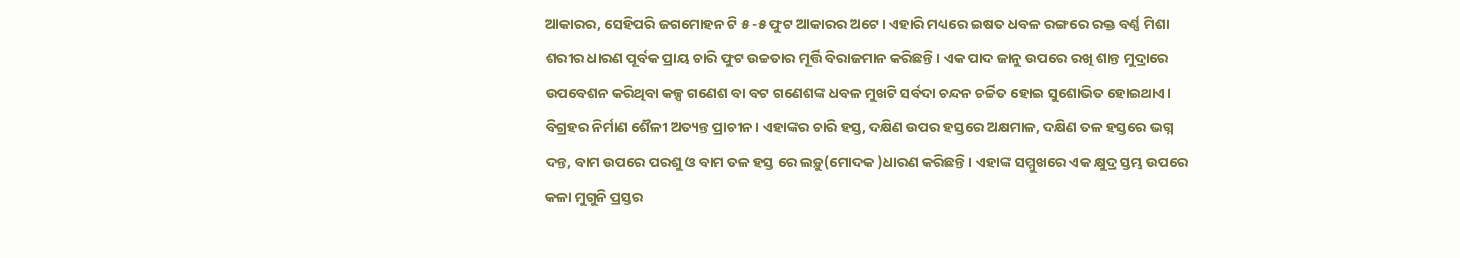ଆକାରର, ସେହିପରି ଜଗମୋହନ ଟି ୫ -୫ ଫୁଟ ଆକାରର ଅଟେ। ଏହାରି ମଧ୍ୟରେ ଇଷତ ଧବଳ ରଙ୍ଗରେ ରକ୍ତ ବର୍ଣ୍ଣ ମିଶା ଶରୀର ଧାରଣ ପୂର୍ବକ ପ୍ରାୟ ଚାରି ଫୁଟ ଉଚ୍ଚତାର ମୂର୍ତ୍ତି ବିରାଜମାନ କରିଛନ୍ତି। ଏକ ପାଦ ଜାନୁ ଉପରେ ରଖି ଶାନ୍ତ ମୁଦ୍ରାରେ ଉପବେଶନ କରିଥିବା କଳ୍ପ ଗଣେଶ ବା ବଟ ଗଣେଶଙ୍କ ଧବଳ ମୁଖଟି ସର୍ବଦା ଚନ୍ଦନ ଚର୍ଚ୍ଚିତ ହୋଇ ସୁଶୋଭିତ ହୋଇଥାଏ। ବିଗ୍ରହର ନିର୍ମାଣ ଶୈଳୀ ଅତ୍ୟନ୍ତ ପ୍ରାଚୀନ। ଏହାଙ୍କର ଚାରି ହସ୍ତ, ଦକ୍ଷିଣ ଉପର ହସ୍ତରେ ଅକ୍ଷମାଳ, ଦକ୍ଷିଣ ତଳ ହସ୍ତରେ ଭଗ୍ନ ଦନ୍ତ, ବାମ ଉପରେ ପରଶୁ ଓ ବାମ ତଳ ହସ୍ତ ରେ ଲଡ଼ୁ(ମୋଦକ )ଧାରଣ କରିଛନ୍ତି । ଏହାଙ୍କ ସମ୍ମୁଖରେ ଏକ କ୍ଷୁଦ୍ର ସ୍ତମ୍ଭ ଉପରେ କଳା ମୁଗୁନି ପ୍ରସ୍ତର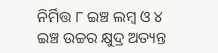ନିର୍ମିତ୍ତ ୮ ଇଞ୍ଚ ଲମ୍ବ ଓ ୪ ଇଞ୍ଚ ଉଚ୍ଚର କ୍ଷୁଦ୍ର ଅତ୍ୟନ୍ତ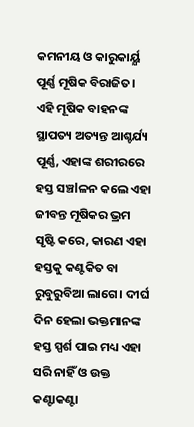କମନୀୟ ଓ କାରୁକାର୍ୟ୍ଯ ପୂର୍ଣ୍ଣ ମୂଷିକ ବିରାଜିତ। ଏହି ମୂଷିକ ବାହନଙ୍କ ସ୍ଥାପତ୍ୟ ଅତ୍ୟନ୍ତ ଆଶ୍ଚର୍ଯ୍ୟ ପୂର୍ଣ୍ଣ, ଏହାଙ୍କ ଶରୀରରେ ହସ୍ତ ସଞ୍ଚlଳନ କଲେ ଏହା ଜୀବନ୍ତ ମୂଷିକର ଭ୍ରମ ସୃଷ୍ଟି କରେ, କାରଣ ଏହା ହସ୍ତକୁ କଣ୍ଟକିତ ବା ରୁବୁରୁବିଆ ଲାଗେ। ଦୀର୍ଘ ଦିନ ହେଲା ଭକ୍ତମାନଙ୍କ ହସ୍ତ ସ୍ପର୍ଶ ପାଇ ମଧ୍ୟ ଏହା ସରି ନାହିଁ ଓ ଉକ୍ତ କଣ୍ଟାକଣ୍ଟା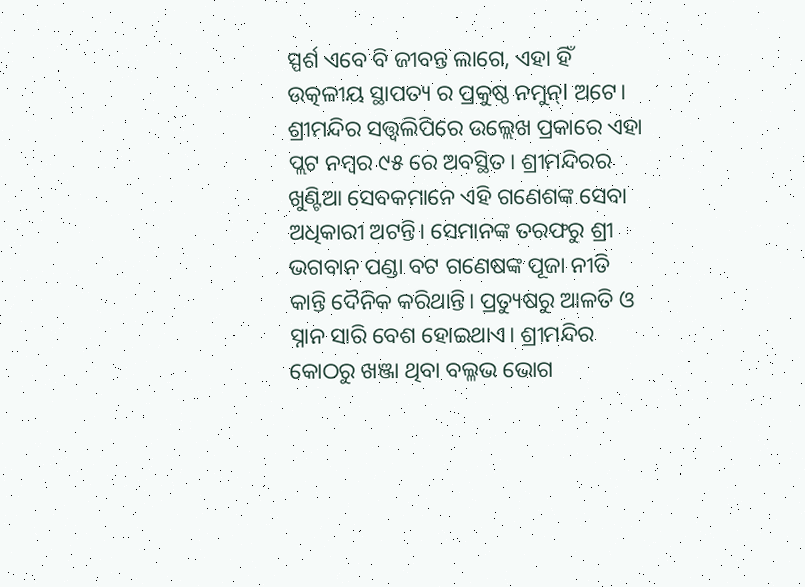ସ୍ପର୍ଶ ଏବେ ବି ଜୀବନ୍ତ ଲାଗେ, ଏହା ହିଁ ଉତ୍କଳୀୟ ସ୍ଥାପତ୍ୟ ର ପ୍ରକୁଷ୍ଠ ନମୁନ୍l ଅଟେ। ଶ୍ରୀମନ୍ଦିର ସତ୍ତ୍ୱଲିପିରେ ଉଲ୍ଲେଖ ପ୍ରକାରେ ଏହା ପ୍ଲଟ ନମ୍ବର ୯୫ ରେ ଅବସ୍ଥିତ। ଶ୍ରୀମନ୍ଦିରର ଖୁଣ୍ଟିଆ ସେବକମାନେ ଏହି ଗଣେଶଙ୍କ ସେବା ଅଧିକାରୀ ଅଟନ୍ତି। ସେମାନଙ୍କ ତରଫରୁ ଶ୍ରୀ ଭଗବାନ ପଣ୍ଡା ବଟ ଗଣେଷଙ୍କ ପୂଜା ନୀତି କାନ୍ତି ଦୈନିକ କରିଥାନ୍ତି। ପ୍ରତ୍ୟୁଷରୁ ଆଳତି ଓ ସ୍ନାନ ସାରି ବେଶ ହୋଇଥାଏ। ଶ୍ରୀମନ୍ଦିର କୋଠରୁ ଖଞ୍ଜା ଥିବା ବଲ୍ଳଭ ଭୋଗ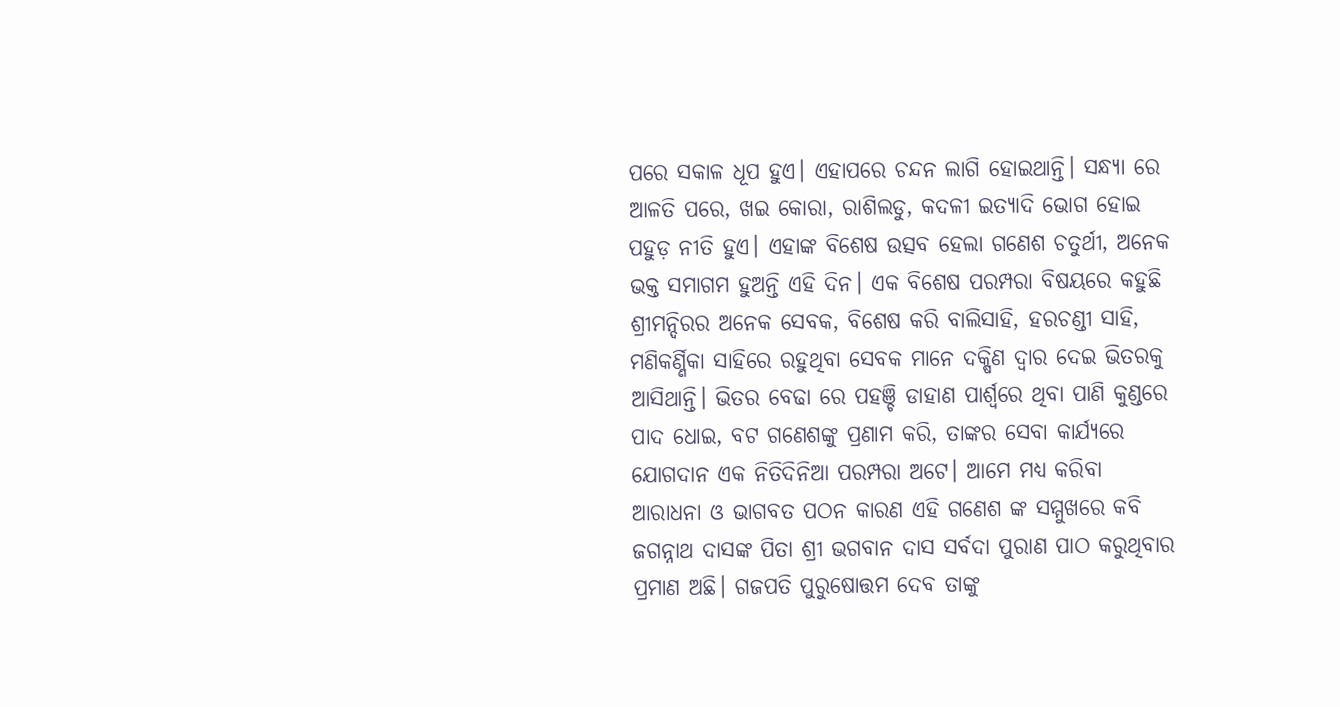ପରେ ସକାଳ ଧୂପ ହୁଏ। ଏହାପରେ ଚନ୍ଦନ ଲାଗି ହୋଇଥାନ୍ତି। ସନ୍ଧ୍ୟା ରେ ଆଳତି ପରେ, ଖଇ କୋରା, ରାଶିଲଡୁ, କଦଳୀ ଇତ୍ୟାଦି ଭୋଗ ହୋଇ ପହୁଡ଼ ନୀତି ହୁଏ। ଏହାଙ୍କ ବିଶେଷ ଉତ୍ସବ ହେଲା ଗଣେଶ ଚତୁର୍ଥୀ, ଅନେକ ଭକ୍ତ ସମାଗମ ହୁଅନ୍ତି ଏହି ଦିନ। ଏକ ବିଶେଷ ପରମ୍ପରା ବିଷୟରେ କହୁଛି ଶ୍ରୀମନ୍ଦିରର ଅନେକ ସେବକ, ବିଶେଷ କରି ବାଲିସାହି, ହରଚଣ୍ଡୀ ସାହି, ମଣିକର୍ଣ୍ଣିକା ସାହିରେ ରହୁଥିବା ସେବକ ମାନେ ଦକ୍ଷିଣ ଦ୍ୱାର ଦେଇ ଭିତରକୁ ଆସିଥାନ୍ତି। ଭିତର ବେଢା ରେ ପହଞ୍ଚି ଡାହାଣ ପାର୍ଶ୍ଵରେ ଥିବା ପାଣି କୁଣ୍ଡରେ ପାଦ ଧୋଇ, ବଟ ଗଣେଶଙ୍କୁ ପ୍ରଣାମ କରି, ତାଙ୍କର ସେବା କାର୍ଯ୍ୟରେ ଯୋଗଦାନ ଏକ ନିତିଦିନିଆ ପରମ୍ପରା ଅଟେ। ଆମେ ମଧ୍ୟ କରିବା ଆରାଧନା ଓ ଭାଗବତ ପଠନ କାରଣ ଏହି ଗଣେଶ ଙ୍କ ସମ୍ମୁଖରେ କବି ଜଗନ୍ନାଥ ଦାସଙ୍କ ପିତା ଶ୍ରୀ ଭଗବାନ ଦାସ ସର୍ବଦା ପୁରାଣ ପାଠ କରୁଥିବାର ପ୍ରମାଣ ଅଛି। ଗଜପତି ପୁରୁଷୋତ୍ତମ ଦେବ ତାଙ୍କୁ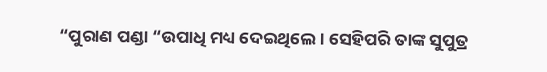“ପୁରାଣ ପଣ୍ଡା “ଉପାଧି ମଧ୍ୟ ଦେଇଥିଲେ। ସେହିପରି ତାଙ୍କ ସୁପୁତ୍ର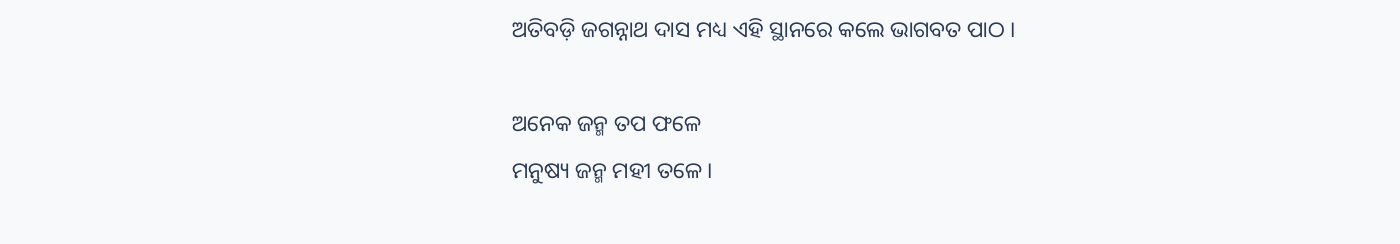ଅତିବଡ଼ି ଜଗନ୍ନାଥ ଦାସ ମଧ୍ୟ ଏହି ସ୍ଥାନରେ କଲେ ଭାଗବତ ପାଠ ।

ଅନେକ ଜନ୍ମ ତପ ଫଳେ
ମନୁଷ୍ୟ ଜନ୍ମ ମହୀ ତଳେ ।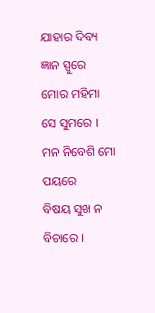ଯାହାର ଦିବ୍ୟ ଜ୍ଞାନ ସ୍ପୁରେ
ମୋର ମହିମା ସେ ସୁମରେ ।
ମନ ନିବେଶି ମୋ ପୟରେ
ବିଷୟ ସୁଖ ନ ବିଚାରେ ।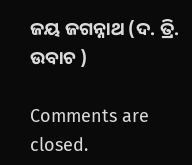ଜୟ ଜଗନ୍ନାଥ (ଦ. ତ୍ରି. ଉବାଚ )

Comments are closed.